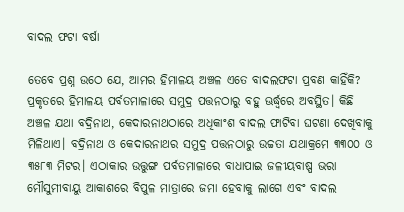ବାଦଲ ଫଟା ବର୍ଷା

ତେବେ ପ୍ରଶ୍ନ ଉଠେ ଯେ, ଆମର ହିମାଳୟ ଅଞ୍ଚଳ ଏତେ ବାଦଲଫଟା ପ୍ରବଣ କାହିଁକି? ପ୍ରକୃତରେ ହିମାଳୟ ପର୍ବତମାଳାରେ ସମୁଦ୍ର ପତ୍ତନଠାରୁ ବହୁ ଊର୍ଦ୍ଧ୍ୱରେ ଅବସ୍ଥିତ। କିଛି ଅଞ୍ଚଳ ଯଥା ବଦ୍ରିନାଥ, କେଦାରନାଥଠାରେ ଅଧିକାଂଶ ବାଦଲ ଫାଟିବା ଘଟଣା ଦେଖିବାକୁ ମିଳିଥାଏ। ବଦ୍ରିନାଥ ଓ କେଦାରନାଥର ସମୁଦ୍ର ପତ୍ତନଠାରୁ ଉଚ୍ଚତା ଯଥାକ୍ରମେ ୩୩୦୦ ଓ ୩୫୮୩ ମିଟର। ଏଠାକାର ଉତ୍ତୁଙ୍ଗ ପର୍ବତମାଳାରେ ବାଧାପାଇ ଜଳୀୟବାଷ୍ପ ଭରା ମୌସୁମୀବାୟୁ ଆକାଶରେ ବିପୁଳ ମାତ୍ରାରେ ଜମା ହେବାକୁ ଲାଗେ ଏବଂ ବାଦଲ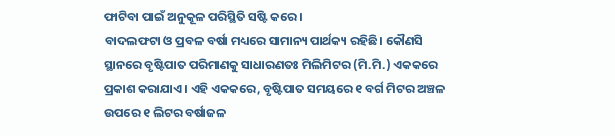ଫାଟିବା ପାଇଁ ଅନୁକୂଳ ପରିସ୍ଥିତି ସଷ୍ଟି କରେ।
ବାଦଲଫଟା ଓ ପ୍ରବଳ ବର୍ଷା ମଧ୍ୟରେ ସାମାନ୍ୟ ପାର୍ଥକ୍ୟ ରହିଛି। କୌଣସି ସ୍ଥାନରେ ବୃଷ୍ଟିପାତ ପରିମାଣକୁ ସାଧାରଣତଃ ମିଲିମିଟର (ମି.ମି.) ଏକକରେ ପ୍ରକାଶ କରାଯାଏ। ଏହି ଏକକରେ, ବୃଷ୍ଟିପାତ ସମୟରେ ୧ ବର୍ଗ ମିଟର ଅଞ୍ଚଳ ଉପରେ ୧ ଲିଟର ବର୍ଷାଜଳ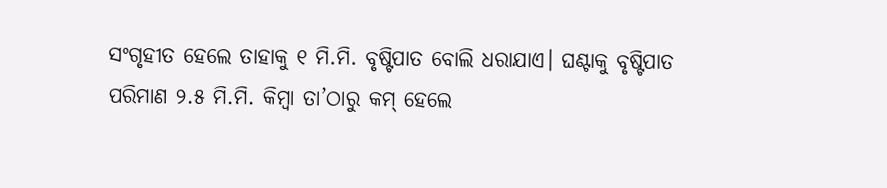ସଂଗୃହୀତ ହେଲେ ତାହାକୁ ୧ ମି.ମି. ବୃଷ୍ଟିପାତ ବୋଲି ଧରାଯାଏ। ଘଣ୍ଟାକୁ ବୃଷ୍ଟିପାତ ପରିମାଣ ୨.୫ ମି.ମି. କିମ୍ବା ତା’ଠାରୁ କମ୍‌ ହେଲେ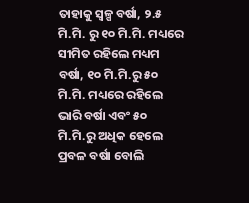ତାହାକୁ ସ୍ବଳ୍ପ ବର୍ଷା, ୨.୫ ମି.ମି. ରୁ ୧୦ ମି.ମି. ମଧ୍ୟରେ ସୀମିତ ରହିଲେ ମଧ୍ୟମ ବର୍ଷା, ୧୦ ମି.ମି.ରୁ ୫୦ ମି.ମି. ମଧ୍ୟରେ ରହିଲେ ଭାରି ବର୍ଷା ଏବଂ ୫୦ ମି.ମି.ରୁ ଅଧିକ ହେଲେ ପ୍ରବଳ ବର୍ଷା ବୋଲି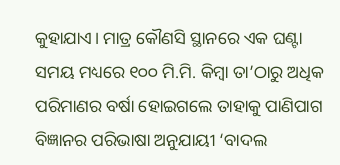କୁହାଯାଏ। ମାତ୍ର କୌଣସି ସ୍ଥାନରେ ଏକ ଘଣ୍ଟା ସମୟ ମଧ୍ୟରେ ୧୦୦ ମି.ମି. କିମ୍ବା ତା’ଠାରୁ ଅଧିକ ପରିମାଣର ବର୍ଷା ହୋଇଗଲେ ତାହାକୁ ପାଣିପାଗ ବିଜ୍ଞାନର ପରିଭାଷା ଅନୁଯାୟୀ ‘ବାଦଲ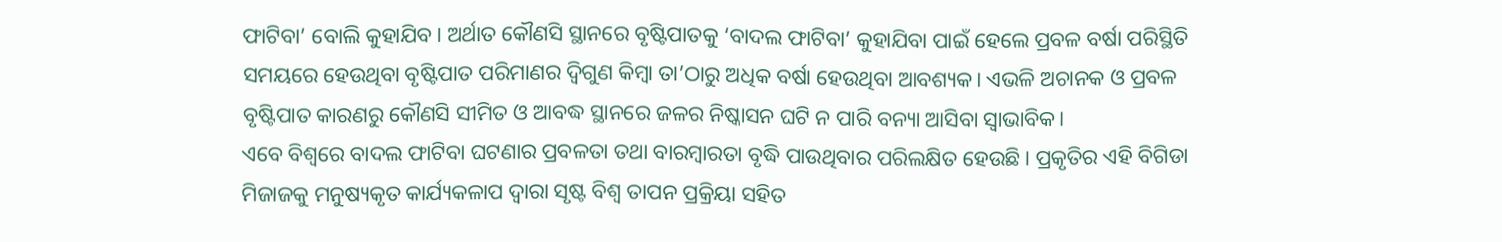ଫାଟିବା’ ବୋଲି କୁହାଯିବ। ଅର୍ଥାତ କୌଣସି ସ୍ଥାନରେ ବୃଷ୍ଟିପାତକୁ ‘ବାଦଲ ଫାଟିବା’ କୁହାଯିବା ପାଇଁ ହେଲେ ପ୍ରବଳ ବର୍ଷା ପରିସ୍ଥିତି ସମୟରେ ହେଉଥିବା ବୃଷ୍ଟିପାତ ପରିମାଣର ଦ୍ୱିଗୁଣ କିମ୍ବା ତା’ଠାରୁ ଅଧିକ ବର୍ଷା ହେଉଥିବା ଆବଶ୍ୟକ। ଏଭଳି ଅଚାନକ ଓ ପ୍ରବଳ ବୃଷ୍ଟିପାତ କାରଣରୁ କୌଣସି ସୀମିତ ଓ ଆବଦ୍ଧ ସ୍ଥାନରେ ଜଳର ନିଷ୍କାସନ ଘଟି ନ ପାରି ବନ୍ୟା ଆସିବା ସ୍ବାଭାବିକ।
ଏବେ ବିଶ୍ୱରେ ବାଦଲ ଫାଟିବା ଘଟଣାର ପ୍ରବଳତା ତଥା ବାରମ୍ବାରତା ବୃଦ୍ଧି ପାଉଥିବାର ପରିଲକ୍ଷିତ ହେଉଛି। ପ୍ରକୃତିର ଏହି ବିଗିଡା ମିଜାଜକୁ ମନୁଷ୍ୟକୃତ କାର୍ଯ୍ୟକଳାପ ଦ୍ୱାରା ସୃଷ୍ଟ ବିଶ୍ୱ ତାପନ ପ୍ରକ୍ରିୟା ସହିତ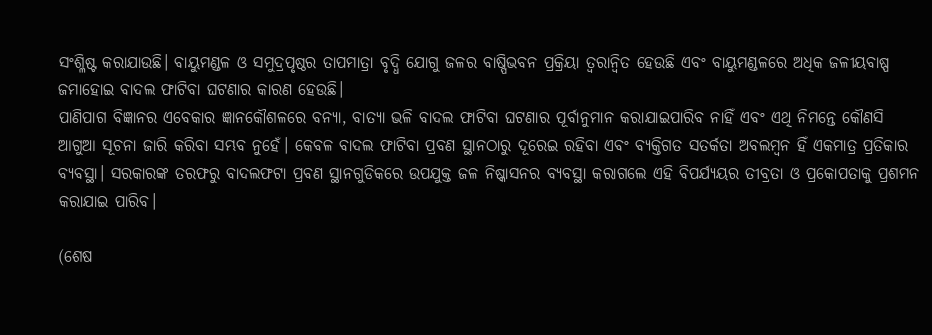ସଂଶ୍ଳିଷ୍ଟ କରାଯାଉଛି। ବାୟୁମଣ୍ଡଳ ଓ ସମୁଦ୍ରପୃଷ୍ଠର ତାପମାତ୍ରା ବୃଦ୍ଧି ଯୋଗୁ ଜଳର ବାଷ୍ପିଭବନ ପ୍ରକ୍ରିୟା ତ୍ୱରାନ୍ବିତ ହେଉଛି ଏବଂ ବାୟୁମଣ୍ଡଳରେ ଅଧିକ ଜଳୀୟବାଷ୍ପ ଜମାହୋଇ ବାଦଲ ଫାଟିବା ଘଟଣାର କାରଣ ହେଉଛି।
ପାଣିପାଗ ବିଜ୍ଞାନର ଏବେକାର ଜ୍ଞାନକୌଶଳରେ ବନ୍ୟା, ବାତ୍ୟା ଭଳି ବାଦଲ ଫାଟିବା ଘଟଣାର ପୂର୍ବାନୁମାନ କରାଯାଇପାରିବ ନାହିଁ ଏବଂ ଏଥି ନିମନ୍ତେ କୌଣସି ଆଗୁଆ ସୂଚନା ଜାରି କରିବା ସମ୍ଭବ ନୁହେଁ। କେବଳ ବାଦଲ ଫାଟିବା ପ୍ରବଣ ସ୍ଥାନଠାରୁ ଦୂରେଇ ରହିବା ଏବଂ ବ୍ୟକ୍ତିଗତ ସତର୍କତା ଅବଲମ୍ବନ ହିଁ ଏକମାତ୍ର ପ୍ରତିକାର ବ୍ୟବସ୍ଥା। ସରକାରଙ୍କ ତରଫରୁ ବାଦଲଫଟା ପ୍ରବଣ ସ୍ଥାନଗୁଡିକରେ ଉପଯୁକ୍ତ ଜଳ ନିଷ୍କାସନର ବ୍ୟବସ୍ଥା କରାଗଲେ ଏହି ବିପର୍ଯ୍ୟୟର ତୀବ୍ରତା ଓ ପ୍ରକୋପତାକୁ ପ୍ରଶମନ କରାଯାଇ ପାରିବ।

(ଶେଷ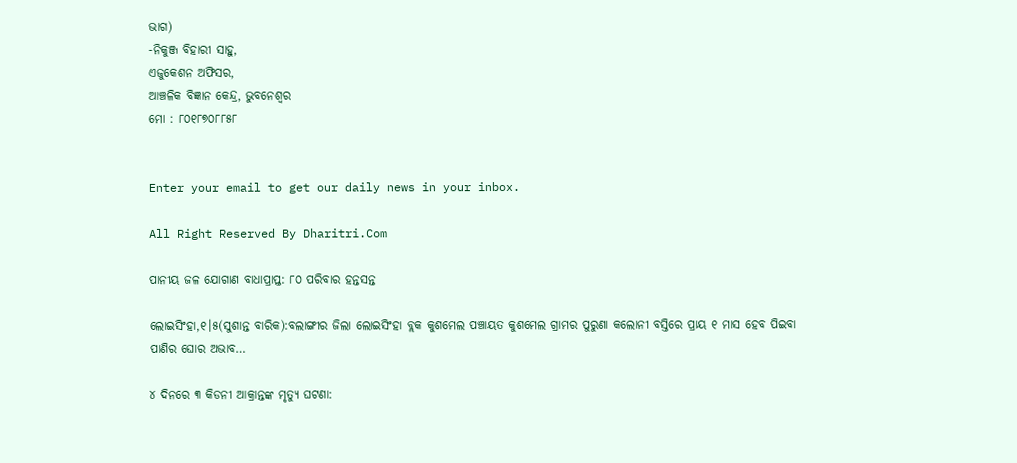ଭାଗ)
-ନିକୁଞ୍ଜ ବିହାରୀ ସାହୁ,
ଏଜୁକେଶନ ଅଫିସର,
ଆଞ୍ଚଳିକ ବିଜ୍ଞାନ କେନ୍ଦ୍ର, ଭୁବନେଶ୍ୱର
ମୋ : ୮୦୧୮୭୦୮୮୫୮


Enter your email to get our daily news in your inbox.

All Right Reserved By Dharitri.Com

ପାନୀୟ ଜଳ ଯୋଗାଣ ବାଧାପ୍ରାପ୍ତ: ୮୦ ପରିବାର ହନ୍ତସନ୍ତ

ଲୋଇସିଂହା,୧।୫(ସୁଶାନ୍ତ ବାରିକ):ବଲାଙ୍ଗୀର ଜିଲା ଲୋଇସିଂହା ବ୍ଲକ କୁଶମେଲ ପଞ୍ଚାୟତ କୁଶମେଲ ଗ୍ରାମର ପୁରୁଣା କଲୋନୀ ବସ୍ତିରେ ପ୍ରାୟ ୧ ମାସ ହେବ ପିଇବା ପାଣିର ଘୋର ଅଭାବ…

୪ ଦିନରେ ୩ କିଡନୀ ଆକ୍ରାନ୍ତଙ୍କ ମୃତ୍ୟୁ ଘଟଣା: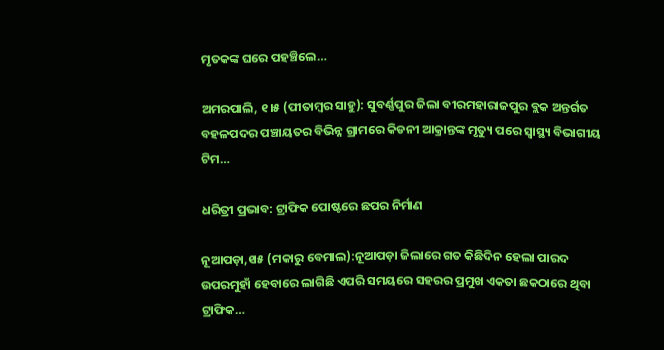ମୃତକଙ୍କ ଘରେ ପହଞ୍ଚିଲେ…

ଅମରପାଲି, ୧।୫ (ପୀତାମ୍ବର ସାହୁ): ସୁବର୍ଣ୍ଣପୁର ଜିଲା ବୀରମହାରାଜପୁର ବ୍ଲକ ଅନ୍ତର୍ଗତ ବହଳପଦର ପଞ୍ଚାୟତର ବିଭିନ୍ନ ଗ୍ରାମରେ କିଡନୀ ଆକ୍ରାନ୍ତଙ୍କ ମୃତ୍ୟୁ ପରେ ସ୍ବାସ୍ଥ୍ୟ ବିଭାଗୀୟ ଟିମ…

ଧରିତ୍ରୀ ପ୍ରଭାବ: ଟ୍ରାଫିକ ପୋଷ୍ଟରେ ଛପର ନିର୍ମାଣ

ନୂଆପଡ଼ା,୧ା୫ (ମକାରୁ ବେମାଲ):ନୂଆପଡ଼ା ଜିଲାରେ ଗତ କିଛିଦିନ ହେଲା ପାରଦ ଉପରମୁହାଁ ହେବାରେ ଲାଗିଛି ଏପରି ସମୟରେ ସହରର ପ୍ରମୁଖ ଏକତା ଛକଠାରେ ଥିବା ଟ୍ରାଫିକ…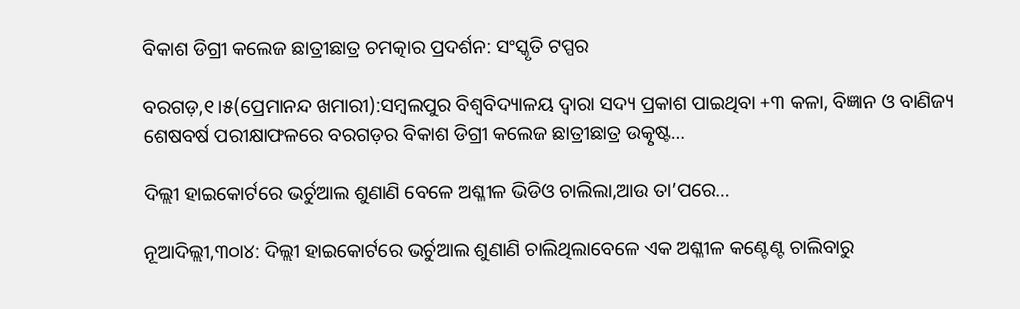ବିକାଶ ଡିଗ୍ରୀ କଲେଜ ଛାତ୍ରୀଛାତ୍ର ଚମତ୍କାର ପ୍ରଦର୍ଶନ: ସଂସ୍କୃତି ଟପ୍ପର

ବରଗଡ଼,୧।୫(ପ୍ରେମାନନ୍ଦ ଖମାରୀ):ସମ୍ବଲପୁର ବିଶ୍ୱବିଦ୍ୟାଳୟ ଦ୍ୱାରା ସଦ୍ୟ ପ୍ରକାଶ ପାଇଥିବା +୩ କଳା, ବିଜ୍ଞାନ ଓ ବାଣିଜ୍ୟ ଶେଷବର୍ଷ ପରୀକ୍ଷାଫଳରେ ବରଗଡ଼ର ବିକାଶ ଡିଗ୍ରୀ କଲେଜ ଛାତ୍ରୀଛାତ୍ର ଉତ୍କୃଷ୍ଟ…

ଦିଲ୍ଲୀ ହାଇକୋର୍ଟରେ ଭର୍ଚୁଆଲ ଶୁଣାଣି ବେଳେ ଅଶ୍ଳୀଳ ଭିଡିଓ ଚାଲିଲା,ଆଉ ତା’ପରେ…

ନୂଆଦିଲ୍ଲୀ,୩୦ା୪: ଦିଲ୍ଲୀ ହାଇକୋର୍ଟରେ ଭର୍ଚୁଆଲ ଶୁଣାଣି ଚାଲିଥିଲାବେଳେ ଏକ ଅଶ୍ଳୀଳ କଣ୍ଟେଣ୍ଟ ଚାଲିବାରୁ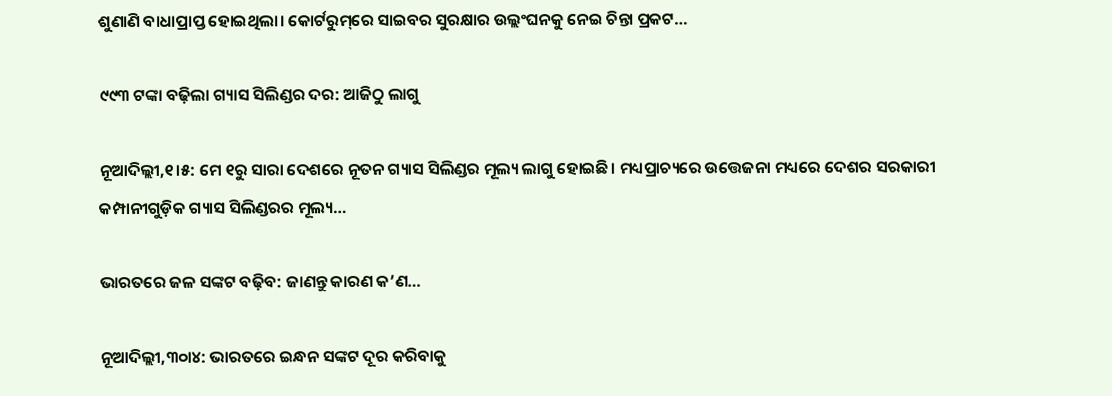ଶୁଣାଣି ବାଧାପ୍ରାପ୍ତ ହୋଇଥିଲା। କୋର୍ଟରୁମ୍‌ରେ ସାଇବର ସୁରକ୍ଷାର ଉଲ୍ଲଂଘନକୁ ନେଇ ଚିନ୍ତା ପ୍ରକଟ…

୯୯୩ ଟଙ୍କା ବଢ଼ିଲା ଗ୍ୟାସ ସିଲିଣ୍ଡର ଦର: ଆଜିଠୁ ଲାଗୁ

ନୂଆଦିଲ୍ଲୀ,୧।୫: ମେ ୧ରୁ ସାରା ଦେଶରେ ନୂତନ ଗ୍ୟାସ ସିଲିଣ୍ଡର ମୂଲ୍ୟ ଲାଗୁ ହୋଇଛି। ମଧ୍ୟପ୍ରାଚ୍ୟରେ ଉତ୍ତେଜନା ମଧ୍ୟରେ ଦେଶର ସରକାରୀ କମ୍ପାନୀଗୁଡ଼ିକ ଗ୍ୟାସ ସିଲିଣ୍ଡରର ମୂଲ୍ୟ…

ଭାରତରେ ଜଳ ସଙ୍କଟ ବଢ଼ିବ: ଜାଣନ୍ତୁ କାରଣ କ’ଣ…

ନୂଆଦିଲ୍ଲୀ,୩୦ା୪: ଭାରତରେ ଇନ୍ଧନ ସଙ୍କଟ ଦୂର କରିବାକୁ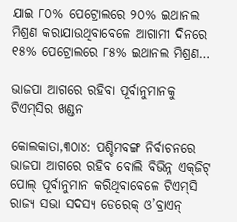ଯାଇ ୮୦% ପେଟ୍ରୋଲରେ ୨୦% ଇଥାନଲ ମିଶ୍ରଣ କରାଯାଉଥିବାବେଳେ ଆଗାମୀ ଦିନରେ ୧୫% ପେଟ୍ରୋଲରେ ୮୫% ଇଥାନଲ ମିଶ୍ରଣ…

ଭାଜପା ଆଗରେ ରହିବା ପୂର୍ବାନୁମାନକୁ ଟିଏମ୍‌ସିର ଖଣ୍ଡନ

କୋଲକାତା,୩୦ା୪: ପଶ୍ଚିମବଙ୍ଗ ନିର୍ବାଚନରେ ଭାଜପା ଆଗରେ ରହିବ ବୋଲି ବିଭିନ୍ନ ଏକ୍‌ଜିଟ୍‌ ପୋଲ୍‌ ପୂର୍ବାନୁମାନ କରିଥିବାବେଳେ ଟିଏମ୍‌ସି ରାଜ୍ୟ ସଭା ସଦସ୍ୟ ଡେରେକ୍‌ ଓ’ବ୍ରାଏନ୍‌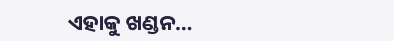ଏହାକୁ ଖଣ୍ଡନ…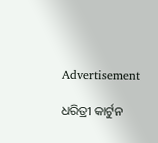Advertisement

ଧରିତ୍ରୀ କାର୍ଟୁନ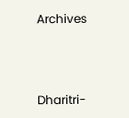Archives



Dharitri-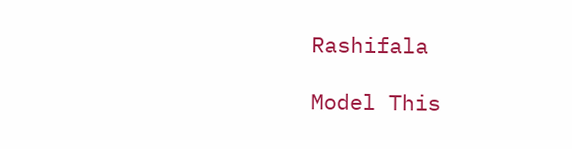Rashifala

Model This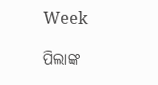Week

ପିଲାଙ୍କ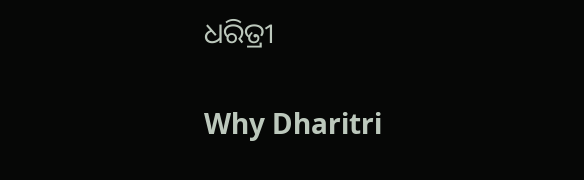ଧରିତ୍ରୀ

Why Dharitri